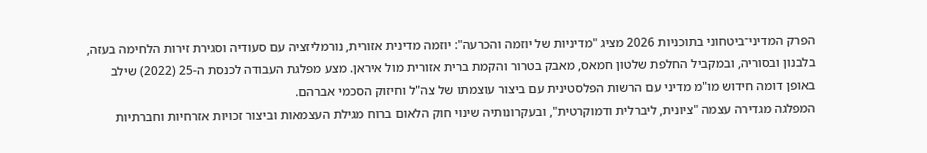הפרק המדיני־ביטחוני בתוכניות 2026 מציג "מדיניות של יוזמה והכרעה": יוזמה מדינית אזורית, נורמליזציה עם סעודיה וסגירת זירות הלחימה בעזה, בלבנון ובסוריה, ובמקביל החלפת שלטון חמאס, מאבק בטרור והקמת ברית אזורית מול איראן. מצע מפלגת העבודה לכנסת ה-25 (2022) שילב באופן דומה חידוש מו"מ מדיני עם הרשות הפלסטינית עם ביצור עוצמתו של צה"ל וחיזוק הסכמי אברהם.
המפלגה מגדירה עצמה "ציונית, ליברלית ודמוקרטית", ובעקרונותיה שינוי חוק הלאום ברוח מגילת העצמאות וביצור זכויות אזרחיות וחברתיות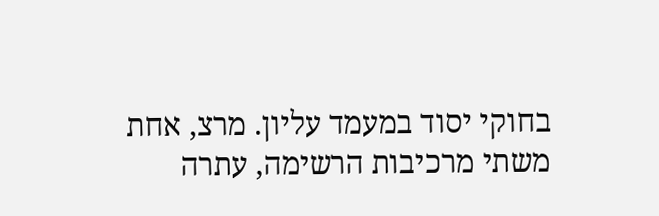בחוקי יסוד במעמד עליון. מרצ, אחת משתי מרכיבות הרשימה, עתרה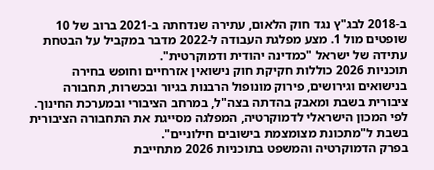ב-2018 לבג"ץ נגד חוק הלאום, עתירה שנדחתה ב-2021 ברוב של 10 שופטים מול 1. מצע מפלגת העבודה ל-2022 מדבר במקביל על הבטחת עתידה של ישראל "כמדינה יהודית ודמוקרטית".
תוכניות 2026 כוללות חקיקת חוק נישואין אזרחיים וחופש בחירה בנישואים וגירושים, פירוק מונופול הרבנות בגיור ובכשרות, תחבורה ציבורית בשבת ומאבק בהדתה בצה"ל, במרחב הציבורי ובמערכת החינוך. לפי המכון הישראלי לדמוקרטיה, המפלגה מסייגת את התחבורה הציבורית בשבת ל"מתכונת מצומצמת בישובים חילוניים".
בפרק הדמוקרטיה והמשפט בתוכניות 2026 מתחייבת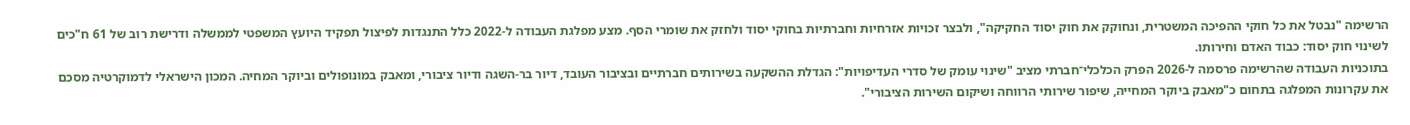הרשימה "נבטל את כל חוקי ההפיכה המשטרית, ונחוקק את חוק יסוד החקיקה", ולבצר זכויות אזרחיות וחברתיות בחוקי יסוד ולחזק את שומרי הסף. מצע מפלגת העבודה ל-2022 כלל התנגדות לפיצול תפקיד היועץ המשפטי לממשלה ודרישת רוב של 61 ח"כים לשינוי חוק יסוד: כבוד האדם וחירותו.
בתוכניות העבודה שהרשימה פרסמה ל-2026 הפרק הכלכלי־חברתי מציב "שינוי עומק של סדרי העדיפויות": הגדלת ההשקעה בשירותים חברתיים ובציבור העובד, דיור בר-השגה ודיור ציבורי, ומאבק במונופולים וביוקר המחיה. המכון הישראלי לדמוקרטיה מסכם את עקרונות המפלגה בתחום כ"מאבק ביוקר המחייה, שיפור שירותי הרווחה ושיקום השירות הציבורי".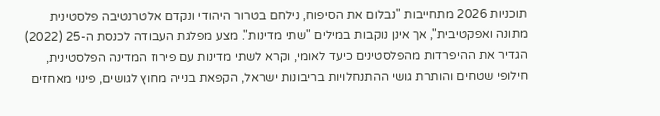תוכניות 2026 מתחייבות "נבלום את הסיפוח, נילחם בטרור היהודי ונקדם אלטרנטיבה פלסטינית מתונה ואפקטיבית", אך אינן נוקבות במילים "שתי מדינות". מצע מפלגת העבודה לכנסת ה-25 (2022) הגדיר את ההיפרדות מהפלסטינים כיעד לאומי, וקרא לשתי מדינות עם פירוז המדינה הפלסטינית, חילופי שטחים והותרת גושי ההתנחלויות בריבונות ישראל, הקפאת בנייה מחוץ לגושים, פינוי מאחזים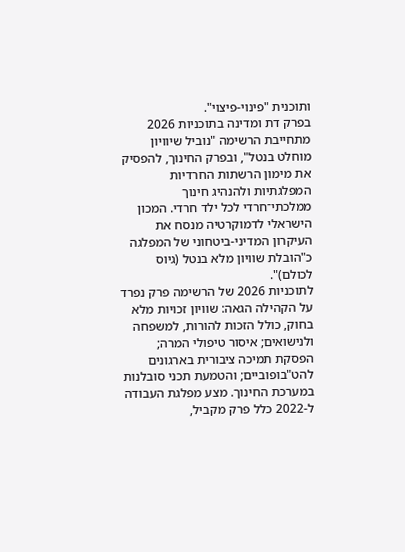ותוכנית "פינוי-פיצוי".
בפרק דת ומדינה בתוכניות 2026 מתחייבת הרשימה "נוביל שיוויון מוחלט בנטל", ובפרק החינוך, להפסיק את מימון הרשתות החרדיות המפלגתיות ולהנהיג חינוך ממלכתי־חרדי לכל ילד חרדי. המכון הישראלי לדמוקרטיה מנסח את העיקרון המדיני-ביטחוני של המפלגה כ"הובלת שוויון מלא בנטל (גיוס לכולם)".
לתוכניות 2026 של הרשימה פרק נפרד על הקהילה הגאה: שוויון זכויות מלא בחוק, כולל הזכות להורות, למשפחה ולנישואים; איסור טיפולי המרה; הפסקת תמיכה ציבורית בארגונים להט"בופוביים; והטמעת תכני סובלנות במערכת החינוך. מצע מפלגת העבודה ל-2022 כלל פרק מקביל,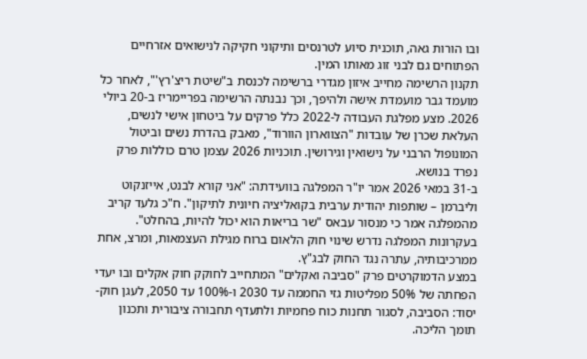ובו הורות גאה, תוכנית סיוע לטרנסים ותיקוני חקיקה לנישואים אזרחיים הפתוחים גם לבני זוג מאותו המין.
תקנון הרשימה מחייב איזון מגדרי ברשימה לכנסת ב"שיטת ריצ'רץ'", לאחר כל מועמד גבר מועמדת אישה ולהיפך, וכך נבנתה הרשימה בפריימריז ב-20 ביולי 2026. מצע מפלגת העבודה ל-2022 כלל פרקים על ביטחון אישי לנשים, העלאת שכרן של עובדות "הצווארון הוורוד", מאבק בהדרת נשים וביטול המונופול הרבני על נישואין וגירושין. תוכניות 2026 עצמן טרם כוללות פרק נפרד בנושא.
ב-31 במאי 2026 אמר יו"ר המפלגה בוועידתה: "אני קורא לבנט, אייזנקוט וליברמן – שותפות יהודית ערבית בקואליציה חיונית לתיקון". ח"כ גלעד קריב מהמפלגה אמר כי מנסור עבאס "שר בריאות הוא יכול להיות, בהחלט". בעקרונות המפלגה נדרש שינוי חוק הלאום ברוח מגילת העצמאות, ומרצ, אחת ממרכיבותיה, עתרה נגד החוק לבג"ץ.
במצע הדמוקרטים פרק "סביבה ואקלים" המתחייב לחוקק חוק אקלים ובו יעדי הפחתה של 50% מפליטות גזי החממה עד 2030 ו-100% עד 2050, לעגן חוק-יסוד: הסביבה, לסגור תחנות כוח פחמיות ולתעדף תחבורה ציבורית ותכנון תומך הליכה.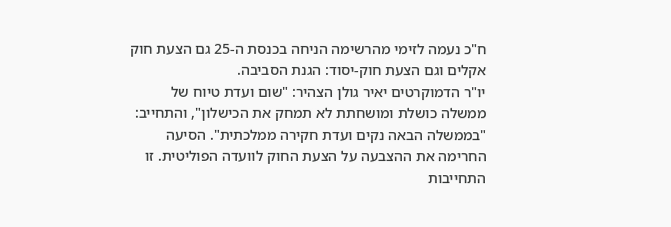ח"כ נעמה לזימי מהרשימה הניחה בכנסת ה-25 גם הצעת חוק אקלים וגם הצעת חוק-יסוד: הגנת הסביבה.
יו"ר הדמוקרטים יאיר גולן הצהיר: "שום ועדת טיוח של ממשלה כושלת ומושחתת לא תמחק את הכישלון", והתחייב: "בממשלה הבאה נקים ועדת חקירה ממלכתית". הסיעה החרימה את ההצבעה על הצעת החוק לוועדה הפוליטית. זו התחייבות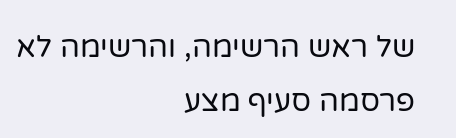של ראש הרשימה, והרשימה לא פרסמה סעיף מצע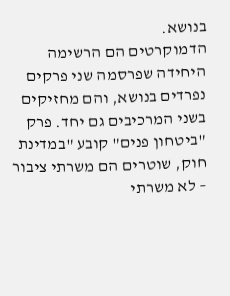בנושא.
הדמוקרטים הם הרשימה היחידה שפרסמה שני פרקים נפרדים בנושא, והם מחזיקים בשני המרכיבים גם יחד. פרק "ביטחון פנים" קובע "במדינת חוק, שוטרים הם משרתי ציבור – לא משרתי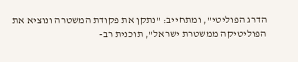הדרג הפוליטי", ומתחייב: "נתקן את פקודת המשטרה ונוציא את הפוליטיקה ממשטרת ישראל", תוכנית רב-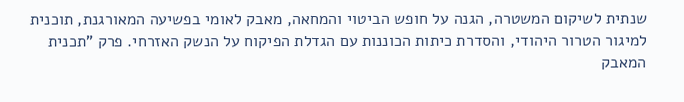שנתית לשיקום המשטרה, הגנה על חופש הביטוי והמחאה, מאבק לאומי בפשיעה המאורגנת, תוכנית למיגור הטרור היהודי, והסדרת כיתות הכוננות עם הגדלת הפיקוח על הנשק האזרחי. פרק "תכנית המאבק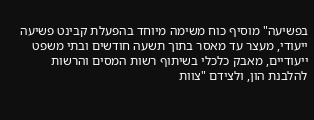בפשיעה" מוסיף כוח משימה מיוחד בהפעלת קבינט פשיעה ייעודי, מעצר עד מאסר בתוך תשעה חודשים ובתי משפט ייעודיים, מאבק כלכלי בשיתוף רשות המסים והרשות להלבנת הון, ולצידם "צוות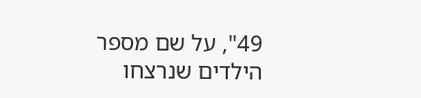49", על שם מספר הילדים שנרצחו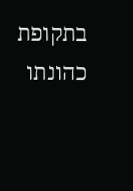בתקופת כהונתו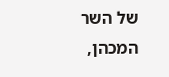של השר המכהן,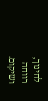לחינוך, רווחה ושיקום.